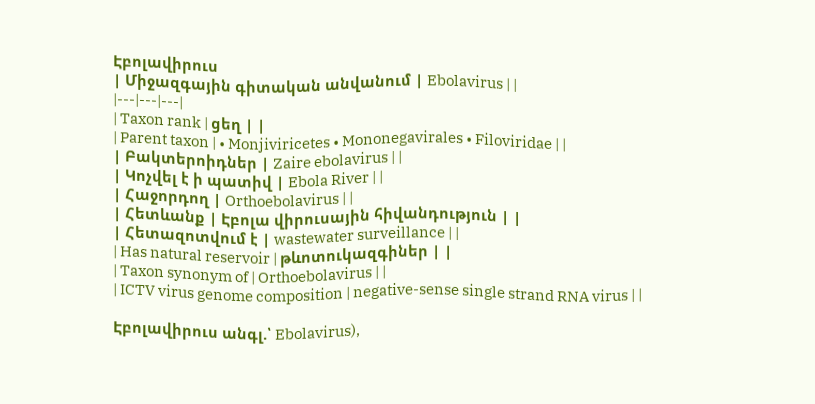Էբոլավիրուս
| Միջազգային գիտական անվանում | Ebolavirus | |
|---|---|---|
| Taxon rank | ցեղ | |
| Parent taxon | • Monjiviricetes • Mononegavirales • Filoviridae | |
| Բակտերոիդներ | Zaire ebolavirus | |
| Կոչվել է ի պատիվ | Ebola River | |
| Հաջորդող | Orthoebolavirus | |
| Հետևանք | Էբոլա վիրուսային հիվանդություն | |
| Հետազոտվում է | wastewater surveillance | |
| Has natural reservoir | թևոտուկազգիներ | |
| Taxon synonym of | Orthoebolavirus | |
| ICTV virus genome composition | negative-sense single strand RNA virus | |

Էբոլավիրուս անգլ.՝ Ebolavirus),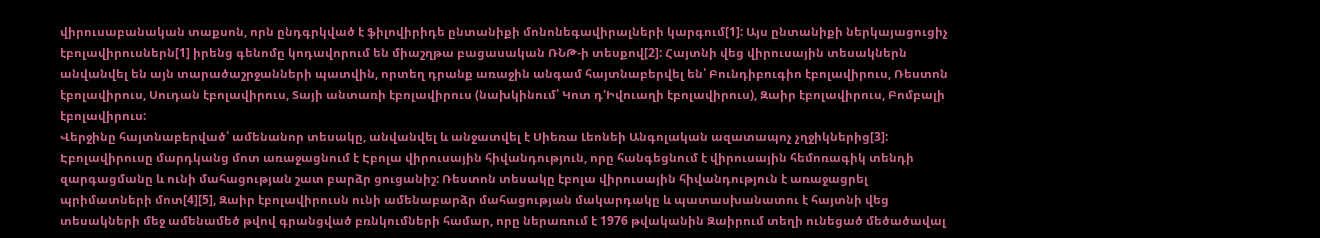վիրուսաբանական տաքսոն, որն ընդգրկված է ֆիլովիրիդե ընտանիքի մոնոնեգավիրալների կարգում[1]: Այս ընտանիքի ներկայացուցիչ էբոլավիրուսներն[1] իրենց գենոմը կոդավորում են միաշղթա բացասական ՌՆԹ-ի տեսքով[2]: Հայտնի վեց վիրուսային տեսակներն անվանվել են այն տարածաշրջանների պատվին, որտեղ դրանք առաջին անգամ հայտնաբերվել են՝ Բունդիբուգիո էբոլավիրուս, Ռեստոն էբոլավիրուս, Սուդան էբոլավիրուս, Տայի անտառի էբոլավիրուս (նախկինում՝ Կոտ դ'Իվուաղի էբոլավիրուս), Զաիր էբոլավիրուս, Բոմբալի էբոլավիրուս:
Վերջինը հայտնաբերված՝ ամենանոր տեսակը, անվանվել և անջատվել է Սիեռա Լեոնեի Անգոլական ազատապոչ չղջիկներից[3]: Էբոլավիրուսը մարդկանց մոտ առաջացնում է Էբոլա վիրուսային հիվանդություն, որը հանգեցնում է վիրուսային հեմոռագիկ տենդի զարգացմանը և ունի մահացության շատ բարձր ցուցանիշ: Ռեստոն տեսակը էբոլա վիրուսային հիվանդություն է առաջացրել պրիմատների մոտ[4][5], Զաիր էբոլավիրուսն ունի ամենաբարձր մահացության մակարդակը և պատասխանատու է հայտնի վեց տեսակների մեջ ամենամեծ թվով գրանցված բռնկումների համար, որը ներառում է 1976 թվականին Զաիրում տեղի ունեցած մեծածավալ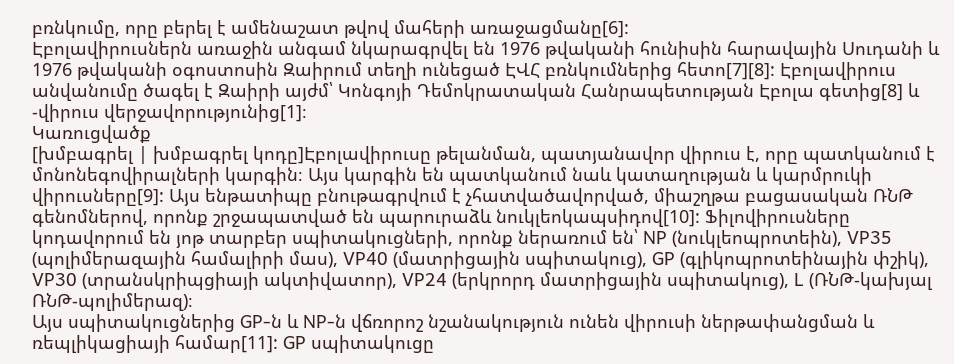բռնկումը, որը բերել է ամենաշատ թվով մահերի առաջացմանը[6]:
Էբոլավիրուսներն առաջին անգամ նկարագրվել են 1976 թվականի հունիսին հարավային Սուդանի և 1976 թվականի օգոստոսին Զաիրում տեղի ունեցած ԷՎՀ բռնկումներից հետո[7][8]: Էբոլավիրուս անվանումը ծագել է Զաիրի այժմ՝ Կոնգոյի Դեմոկրատական Հանրապետության Էբոլա գետից[8] և -վիրուս վերջավորությունից[1]։
Կառուցվածք
[խմբագրել | խմբագրել կոդը]Էբոլավիրուսը թելանման, պատյանավոր վիրուս է, որը պատկանում է մոնոնեգովիրալների կարգին։ Այս կարգին են պատկանում նաև կատաղության և կարմրուկի վիրուսները[9]: Այս ենթատիպը բնութագրվում է չհատվածավորված, միաշղթա բացասական ՌՆԹ գենոմներով, որոնք շրջապատված են պարուրաձև նուկլեոկապսիդով[10]: Ֆիլովիրուսները կոդավորում են յոթ տարբեր սպիտակուցների, որոնք ներառում են՝ NP (նուկլեոպրոտեին), VP35 (պոլիմերազային համալիրի մաս), VP40 (մատրիցային սպիտակուց), GP (գլիկոպրոտեինային փշիկ), VP30 (տրանսկրիպցիայի ակտիվատոր), VP24 (երկրորդ մատրիցային սպիտակուց), L (ՌՆԹ-կախյալ ՌՆԹ-պոլիմերազ)։
Այս սպիտակուցներից GP-ն և NP-ն վճռորոշ նշանակություն ունեն վիրուսի ներթափանցման և ռեպլիկացիայի համար[11]: GP սպիտակուցը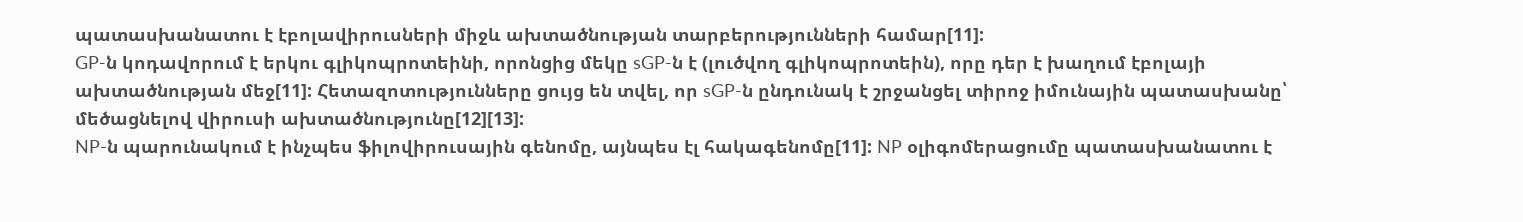պատասխանատու է էբոլավիրուսների միջև ախտածնության տարբերությունների համար[11]:
GP-ն կոդավորում է երկու գլիկոպրոտեինի, որոնցից մեկը sGP-ն է (լուծվող գլիկոպրոտեին), որը դեր է խաղում էբոլայի ախտածնության մեջ[11]: Հետազոտությունները ցույց են տվել, որ sGP-ն ընդունակ է շրջանցել տիրոջ իմունային պատասխանը՝ մեծացնելով վիրուսի ախտածնությունը[12][13]:
NP-ն պարունակում է ինչպես ֆիլովիրուսային գենոմը, այնպես էլ հակագենոմը[11]: NP օլիգոմերացումը պատասխանատու է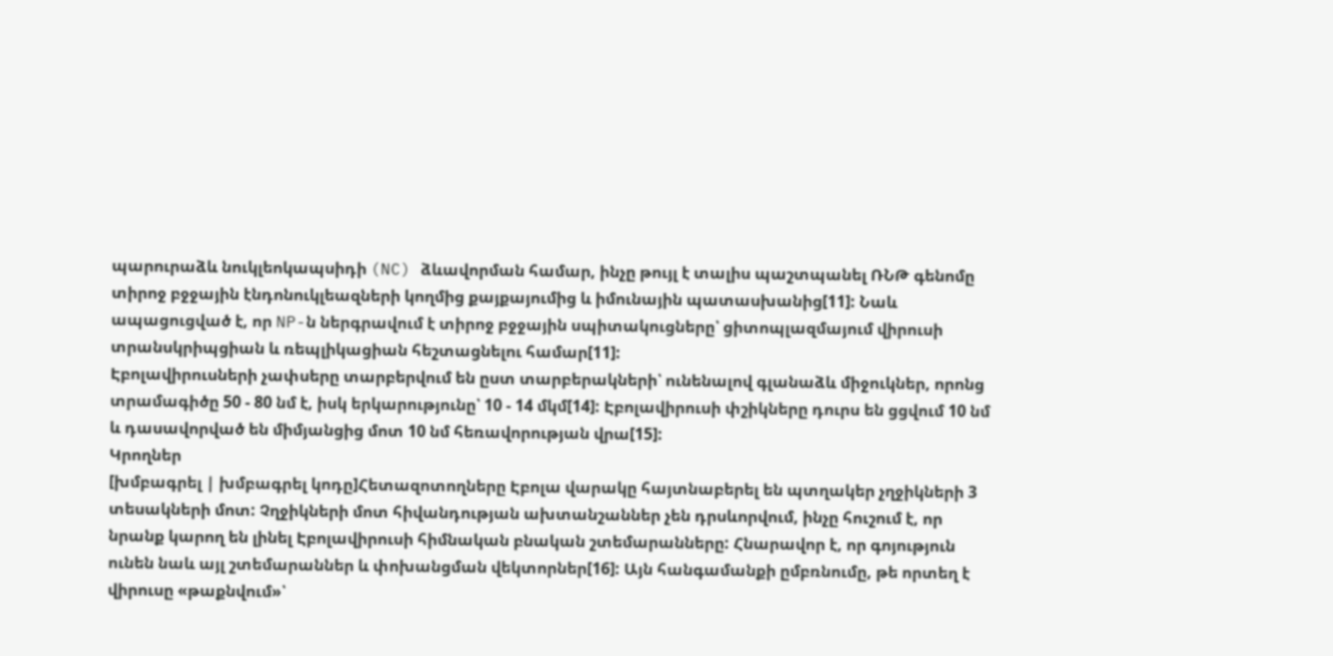պարուրաձև նուկլեոկապսիդի (NC) ձևավորման համար, ինչը թույլ է տալիս պաշտպանել ՌՆԹ գենոմը տիրոջ բջջային էնդոնուկլեազների կողմից քայքայումից և իմունային պատասխանից[11]: Նաև ապացուցված է, որ NP-ն ներգրավում է տիրոջ բջջային սպիտակուցները՝ ցիտոպլազմայում վիրուսի տրանսկրիպցիան և ռեպլիկացիան հեշտացնելու համար[11]:
Էբոլավիրուսների չափսերը տարբերվում են ըստ տարբերակների՝ ունենալով գլանաձև միջուկներ, որոնց տրամագիծը 50 - 80 նմ է, իսկ երկարությունը՝ 10 - 14 մկմ[14]: Էբոլավիրուսի փշիկները դուրս են ցցվում 10 նմ և դասավորված են միմյանցից մոտ 10 նմ հեռավորության վրա[15]:
Կրողներ
[խմբագրել | խմբագրել կոդը]Հետազոտողները Էբոլա վարակը հայտնաբերել են պտղակեր չղջիկների 3 տեսակների մոտ: Չղջիկների մոտ հիվանդության ախտանշաններ չեն դրսևորվում, ինչը հուշում է, որ նրանք կարող են լինել Էբոլավիրուսի հիմնական բնական շտեմարանները: Հնարավոր է, որ գոյություն ունեն նաև այլ շտեմարաններ և փոխանցման վեկտորներ[16]: Այն հանգամանքի ըմբռնումը, թե որտեղ է վիրուսը «թաքնվում»՝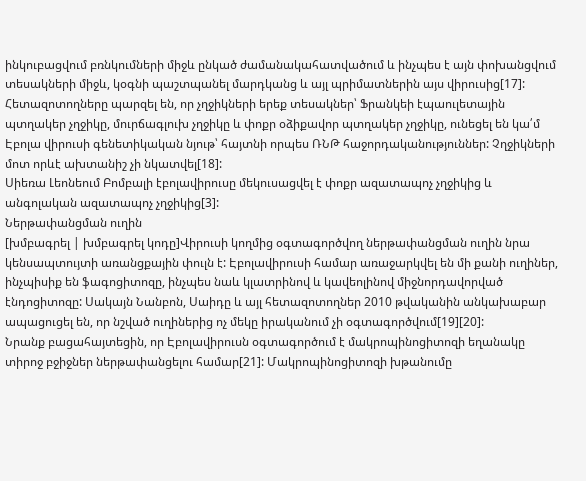ինկուբացվում բռնկումների միջև ընկած ժամանակահատվածում և ինչպես է այն փոխանցվում տեսակների միջև, կօգնի պաշտպանել մարդկանց և այլ պրիմատներին այս վիրուսից[17]:
Հետազոտողները պարզել են, որ չղջիկների երեք տեսակներ՝ Ֆրանկեի էպաուլետային պտղակեր չղջիկը, մուրճագլուխ չղջիկը և փոքր օձիքավոր պտղակեր չղջիկը, ունեցել են կա՛մ Էբոլա վիրուսի գենետիկական նյութ՝ հայտնի որպես ՌՆԹ հաջորդականություններ: Չղջիկների մոտ որևէ ախտանիշ չի նկատվել[18]:
Սիեռա Լեոնեում Բոմբալի էբոլավիրուսը մեկուսացվել է փոքր ազատապոչ չղջիկից և անգոլական ազատապոչ չղջիկից[3]:
Ներթափանցման ուղին
[խմբագրել | խմբագրել կոդը]Վիրուսի կողմից օգտագործվող ներթափանցման ուղին նրա կենսապտույտի առանցքային փուլն է: Էբոլավիրուսի համար առաջարկվել են մի քանի ուղիներ, ինչպիսիք են ֆագոցիտոզը, ինչպես նաև կլատրինով և կավեոլինով միջնորդավորված էնդոցիտոզը: Սակայն Նանբոն, Սաիդը և այլ հետազոտողներ 2010 թվականին անկախաբար ապացուցել են, որ նշված ուղիներից ոչ մեկը իրականում չի օգտագործվում[19][20]:
Նրանք բացահայտեցին, որ Էբոլավիրուսն օգտագործում է մակրոպինոցիտոզի եղանակը տիրոջ բջիջներ ներթափանցելու համար[21]: Մակրոպինոցիտոզի խթանումը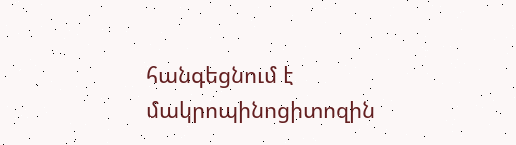հանգեցնում է մակրոպինոցիտոզին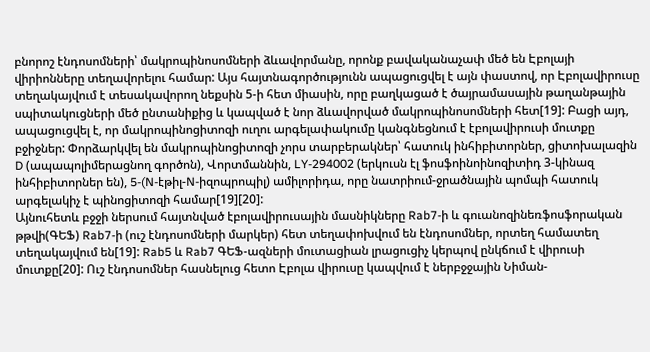բնորոշ էնդոսոմների՝ մակրոպինոսոմների ձևավորմանը, որոնք բավականաչափ մեծ են Էբոլայի վիրիոնները տեղավորելու համար: Այս հայտնագործությունն ապացուցվել է այն փաստով, որ Էբոլավիրուսը տեղակայվում է տեսակավորող նեքսին 5-ի հետ միասին, որը բաղկացած է ծայրամասային թաղանթային սպիտակուցների մեծ ընտանիքից և կապված է նոր ձևավորված մակրոպինոսոմների հետ[19]: Բացի այդ, ապացուցվել է, որ մակրոպինոցիտոզի ուղու արգելափակումը կանգնեցնում է էբոլավիրուսի մուտքը բջիջներ: Փորձարկվել են մակրոպինոցիտոզի չորս տարբերակներ՝ հատուկ ինհիբիտորներ, ցիտոխալազին D (ապապոլիմերացնող գործոն), Վորտմաննին, LY-294002 (երկուսն էլ ֆոսֆոինոինոզիտիդ 3-կինազ ինհիբիտորներ են), 5-(N-էթիլ-N-իզոպրոպիլ) ամիլորիդա, որը նատրիում-ջրածնային պոմպի հատուկ արգելակիչ է պինոցիտոզի համար[19][20]:
Այնուհետև բջջի ներսում հայտնված էբոլավիրուսային մասնիկները Rab7-ի և գուանոզինեռֆոսֆորական թթվի(ԳԵՖ) Rab7-ի (ուշ էնդոսոմների մարկեր) հետ տեղափոխվում են էնդոսոմներ, որտեղ համատեղ տեղակայվում են[19]: Rab5 և Rab7 ԳԵՖ-ազների մուտացիան լրացուցիչ կերպով ընկճում է վիրուսի մուտքը[20]: Ուշ էնդոսոմներ հասնելուց հետո Էբոլա վիրուսը կապվում է ներբջջային Նիման-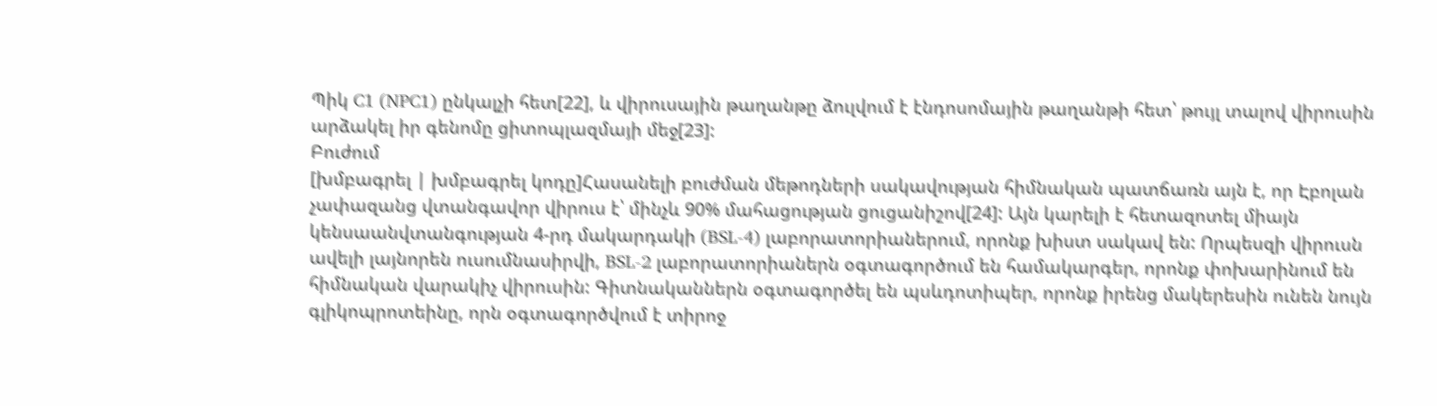Պիկ C1 (NPC1) ընկալչի հետ[22], և վիրուսային թաղանթը ձուլվում է էնդոսոմային թաղանթի հետ՝ թույլ տալով վիրուսին արձակել իր գենոմը ցիտոպլազմայի մեջ[23]:
Բուժում
[խմբագրել | խմբագրել կոդը]Հասանելի բուժման մեթոդների սակավության հիմնական պատճառն այն է, որ Էբոլան չափազանց վտանգավոր վիրուս է՝ մինչև 90% մահացության ցուցանիշով[24]: Այն կարելի է հետազոտել միայն կենսաանվտանգության 4-րդ մակարդակի (BSL-4) լաբորատորիաներում, որոնք խիստ սակավ են: Որպեսզի վիրուսն ավելի լայնորեն ուսումնասիրվի, BSL-2 լաբորատորիաներն օգտագործում են համակարգեր, որոնք փոխարինում են հիմնական վարակիչ վիրուսին: Գիտնականներն օգտագործել են պսևդոտիպեր, որոնք իրենց մակերեսին ունեն նույն գլիկոպրոտեինը, որն օգտագործվում է տիրոջ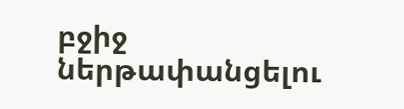բջիջ ներթափանցելու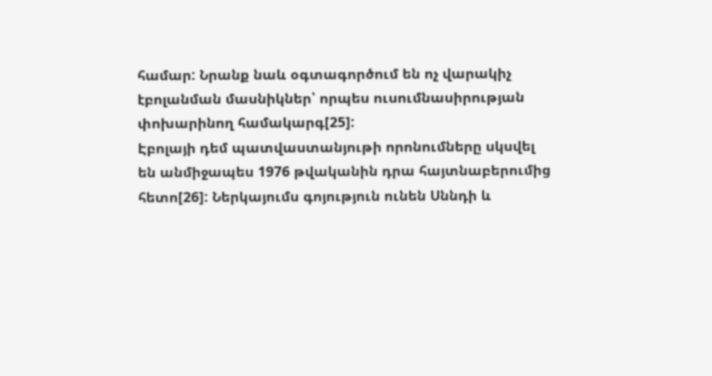համար: Նրանք նաև օգտագործում են ոչ վարակիչ էբոլանման մասնիկներ՝ որպես ուսումնասիրության փոխարինող համակարգ[25]:
Էբոլայի դեմ պատվաստանյութի որոնումները սկսվել են անմիջապես 1976 թվականին դրա հայտնաբերումից հետո[26]: Ներկայումս գոյություն ունեն Սննդի և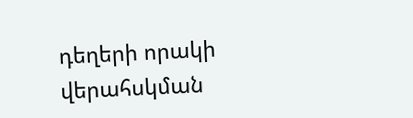դեղերի որակի վերահսկման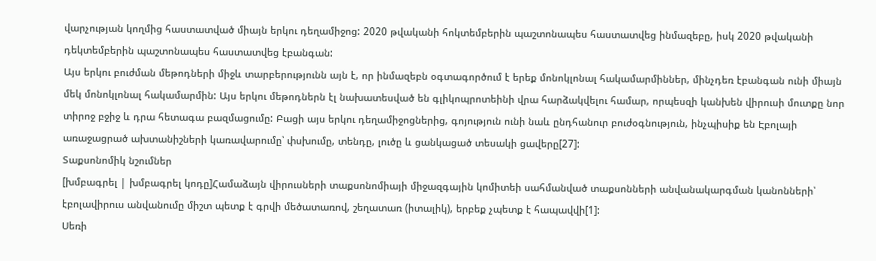վարչության կողմից հաստատված միայն երկու դեղամիջոց: 2020 թվականի հոկտեմբերին պաշտոնապես հաստատվեց ինմազեբը, իսկ 2020 թվականի դեկտեմբերին պաշտոնապես հաստատվեց էբանգան:
Այս երկու բուժման մեթոդների միջև տարբերությունն այն է, որ ինմազեբն օգտագործում է երեք մոնոկլոնալ հակամարմիններ, մինչդեռ էբանգան ունի միայն մեկ մոնոկլոնալ հակամարմին: Այս երկու մեթոդներն էլ նախատեսված են գլիկոպրոտեինի վրա հարձակվելու համար, որպեսզի կանխեն վիրուսի մուտքը նոր տիրոջ բջիջ և դրա հետագա բազմացումը: Բացի այս երկու դեղամիջոցներից, գոյություն ունի նաև ընդհանուր բուժօգնություն, ինչպիսիք են Էբոլայի առաջացրած ախտանիշների կառավարումը՝ փսխումը, տենդը, լուծը և ցանկացած տեսակի ցավերը[27]:
Տաքսոնոմիկ նշումներ
[խմբագրել | խմբագրել կոդը]Համաձայն վիրուսների տաքսոնոմիայի միջազգային կոմիտեի սահմանված տաքսոնների անվանակարգման կանոնների՝ էբոլավիրուս անվանումը միշտ պետք է գրվի մեծատառով, շեղատառ (իտալիկ), երբեք չպետք է հապավվի[1]:
Սեռի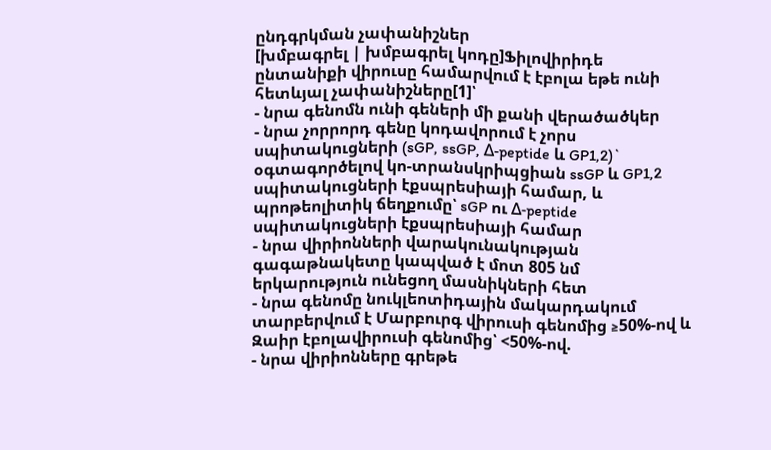ընդգրկման չափանիշներ
[խմբագրել | խմբագրել կոդը]Ֆիլովիրիդե ընտանիքի վիրուսը համարվում է էբոլա եթե ունի հետևյալ չափանիշները[1]՝
- նրա գենոմն ունի գեների մի քանի վերածածկեր
- նրա չորրորդ գենը կոդավորում է չորս սպիտակուցների (sGP, ssGP, Δ-peptide և GP1,2)` օգտագործելով կո-տրանսկրիպցիան ssGP և GP1,2 սպիտակուցների էքսպրեսիայի համար, և պրոթեոլիտիկ ճեղքումը՝ sGP ու Δ-peptide սպիտակուցների էքսպրեսիայի համար
- նրա վիրիոնների վարակունակության գագաթնակետը կապված է մոտ 805 նմ երկարություն ունեցող մասնիկների հետ
- նրա գենոմը նուկլեոտիդային մակարդակում տարբերվում է Մարբուրգ վիրուսի գենոմից ≥50%-ով և Զաիր էբոլավիրուսի գենոմից՝ <50%-ով.
- նրա վիրիոնները գրեթե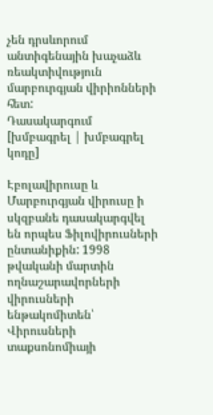չեն դրսևորում անտիգենային խաչաձև ռեակտիվություն մարբուրգյան վիրիոնների հետ:
Դասակարգում
[խմբագրել | խմբագրել կոդը]

Էբոլավիրուսը և Մարբուրգյան վիրուսը ի սկզբանե դասակարգվել են որպես Ֆիլովիրուսների ընտանիքին: 1998 թվականի մարտին ողնաշարավորների վիրուսների ենթակոմիտեն՝ Վիրուսների տաքսոնոմիայի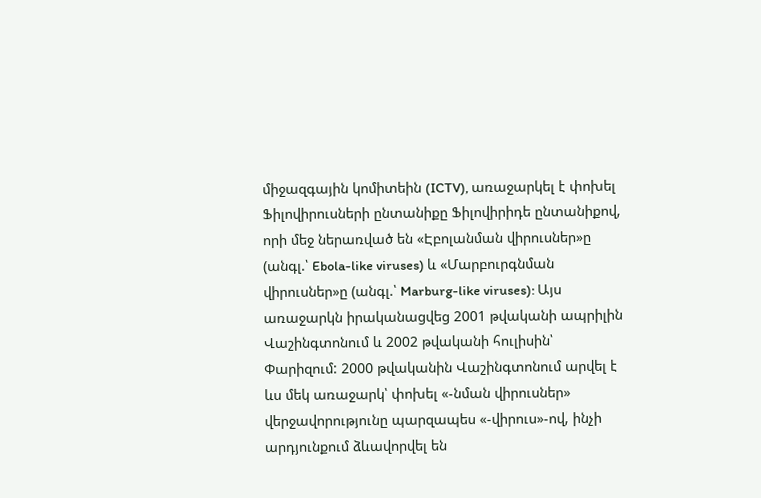միջազգային կոմիտեին (ICTV), առաջարկել է փոխել Ֆիլովիրուսների ընտանիքը Ֆիլովիրիդե ընտանիքով, որի մեջ ներառված են «Էբոլանման վիրուսներ»ը (անգլ.՝ Ebola-like viruses) և «Մարբուրգնման վիրուսներ»ը (անգլ.՝ Marburg-like viruses): Այս առաջարկն իրականացվեց 2001 թվականի ապրիլին Վաշինգտոնում և 2002 թվականի հուլիսին՝ Փարիզում: 2000 թվականին Վաշինգտոնում արվել է ևս մեկ առաջարկ՝ փոխել «-նման վիրուսներ» վերջավորությունը պարզապես «-վիրուս»-ով, ինչի արդյունքում ձևավորվել են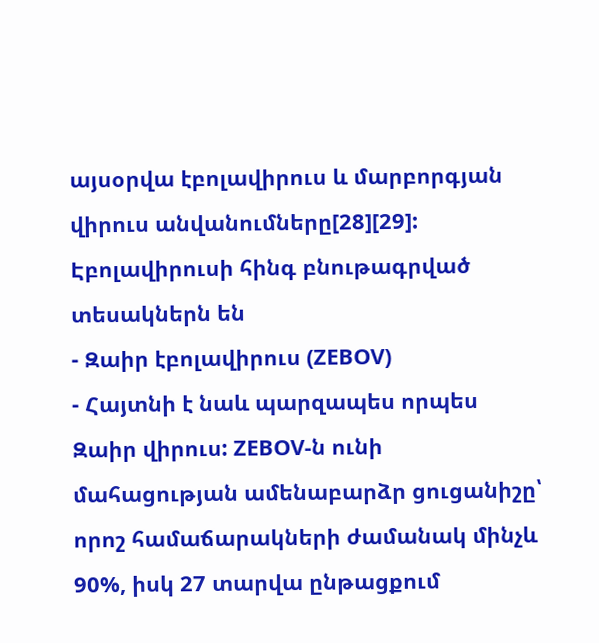այսօրվա էբոլավիրուս և մարբորգյան վիրուս անվանումները[28][29]:
Էբոլավիրուսի հինգ բնութագրված տեսակներն են
- Զաիր էբոլավիրուս (ZEBOV)
- Հայտնի է նաև պարզապես որպես Զաիր վիրուս: ZEBOV-ն ունի մահացության ամենաբարձր ցուցանիշը՝ որոշ համաճարակների ժամանակ մինչև 90%, իսկ 27 տարվա ընթացքում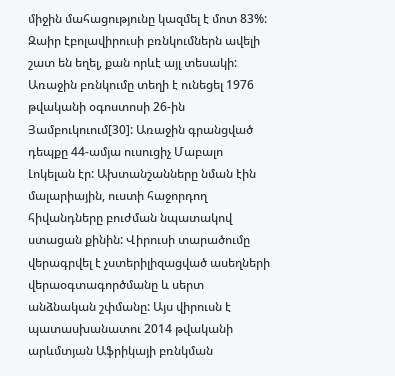միջին մահացությունը կազմել է մոտ 83%: Զաիր էբոլավիրուսի բռնկումներն ավելի շատ են եղել, քան որևէ այլ տեսակի: Առաջին բռնկումը տեղի է ունեցել 1976 թվականի օգոստոսի 26-ին Յամբուկուում[30]: Առաջին գրանցված դեպքը 44-ամյա ուսուցիչ Մաբալո Լոկելան էր: Ախտանշանները նման էին մալարիային, ուստի հաջորդող հիվանդները բուժման նպատակով ստացան քինին: Վիրուսի տարածումը վերագրվել է չստերիլիզացված ասեղների վերաօգտագործմանը և սերտ անձնական շփմանը: Այս վիրուսն է պատասխանատու 2014 թվականի արևմտյան Աֆրիկայի բռնկման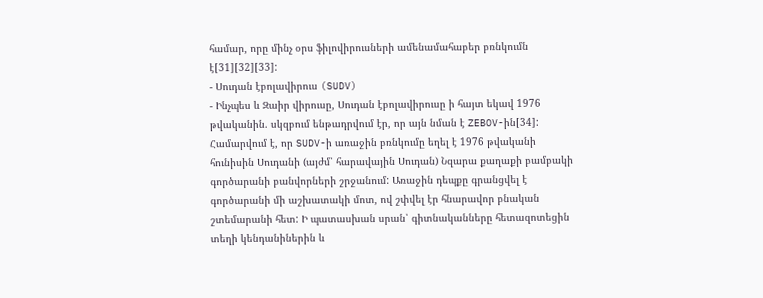համար, որը մինչ օրս ֆիլովիրուսների ամենամահաբեր բռնկումն է[31][32][33]:
- Սուդան էբոլավիրուս (SUDV)
- Ինչպես և Զաիր վիրուսը, Սուդան էբոլավիրուսը ի հայտ եկավ 1976 թվականին. սկզբում ենթադրվում էր, որ այն նման է ZEBOV-ին[34]: Համարվում է, որ SUDV-ի առաջին բռնկումը եղել է 1976 թվականի հունիսին Սուդանի (այժմ՝ հարավային Սուդան) Նզարա քաղաքի բամբակի գործարանի բանվորների շրջանում: Առաջին դեպքը գրանցվել է գործարանի մի աշխատակի մոտ, ով շփվել էր հնարավոր բնական շտեմարանի հետ: Ի պատասխան սրան՝ գիտնականները հետազոտեցին տեղի կենդանիներին և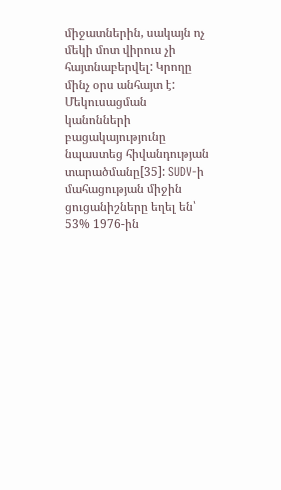միջատներին, սակայն ոչ մեկի մոտ վիրուս չի հայտնաբերվել: Կրողը մինչ օրս անհայտ է: Մեկուսացման կանոնների բացակայությունը նպաստեց հիվանդության տարածմանը[35]: SUDV-ի մահացության միջին ցուցանիշները եղել են՝ 53% 1976-ին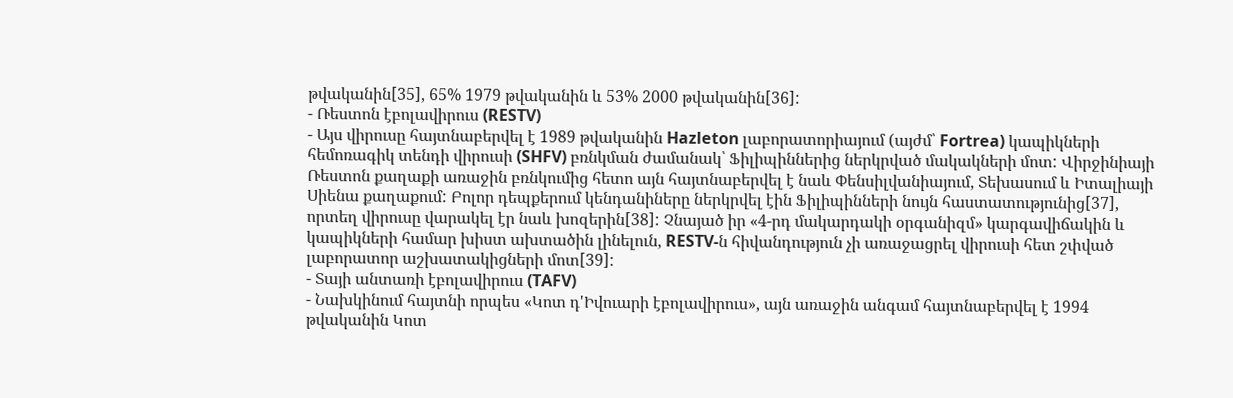թվականին[35], 65% 1979 թվականին և 53% 2000 թվականին[36]:
- Ռեստոն էբոլավիրուս (RESTV)
- Այս վիրուսը հայտնաբերվել է 1989 թվականին Hazleton լաբորատորիայում (այժմ՝ Fortrea) կապիկների հեմոռագիկ տենդի վիրուսի (SHFV) բռնկման ժամանակ՝ Ֆիլիպիններից ներկրված մակակների մոտ: Վիրջինիայի Ռեստոն քաղաքի առաջին բռնկումից հետո այն հայտնաբերվել է նաև Փենսիլվանիայում, Տեխասում և Իտալիայի Սիենա քաղաքում: Բոլոր դեպքերում կենդանիները ներկրվել էին Ֆիլիպինների նույն հաստատությունից[37], որտեղ վիրուսը վարակել էր նաև խոզերին[38]: Չնայած իր «4-րդ մակարդակի օրգանիզմ» կարգավիճակին և կապիկների համար խիստ ախտածին լինելուն, RESTV-ն հիվանդություն չի առաջացրել վիրուսի հետ շփված լաբորատոր աշխատակիցների մոտ[39]:
- Տայի անտառի էբոլավիրուս (TAFV)
- Նախկինում հայտնի որպես «Կոտ դ'Իվուարի էբոլավիրուս», այն առաջին անգամ հայտնաբերվել է 1994 թվականին Կոտ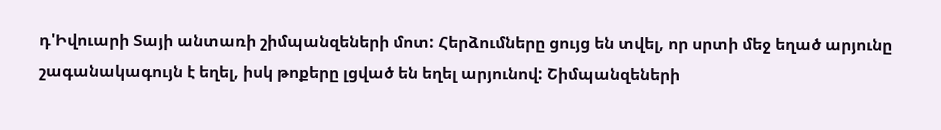դ'Իվուարի Տայի անտառի շիմպանզեների մոտ: Հերձումները ցույց են տվել, որ սրտի մեջ եղած արյունը շագանակագույն է եղել, իսկ թոքերը լցված են եղել արյունով: Շիմպանզեների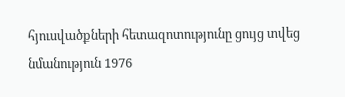հյուսվածքների հետազոտությունը ցույց տվեց նմանություն 1976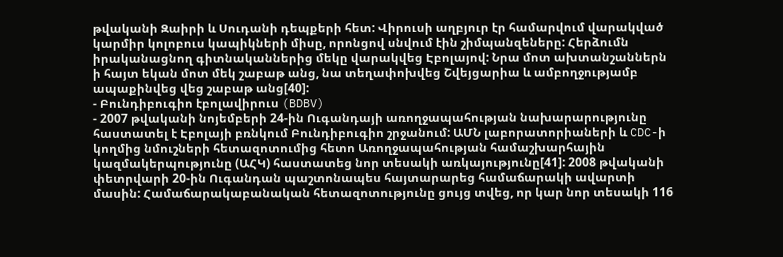թվականի Զաիրի և Սուդանի դեպքերի հետ: Վիրուսի աղբյուր էր համարվում վարակված կարմիր կոլոբուս կապիկների միսը, որոնցով սնվում էին շիմպանզեները: Հերձումն իրականացնող գիտնականներից մեկը վարակվեց Էբոլայով: Նրա մոտ ախտանշաններն ի հայտ եկան մոտ մեկ շաբաթ անց, նա տեղափոխվեց Շվեյցարիա և ամբողջությամբ ապաքինվեց վեց շաբաթ անց[40]:
- Բունդիբուգիո էբոլավիրուս (BDBV)
- 2007 թվականի նոյեմբերի 24-ին Ուգանդայի առողջապահության նախարարությունը հաստատել է Էբոլայի բռնկում Բունդիբուգիո շրջանում: ԱՄՆ լաբորատորիաների և CDC-ի կողմից նմուշների հետազոտումից հետո Առողջապահության համաշխարհային կազմակերպությունը (ԱՀԿ) հաստատեց նոր տեսակի առկայությունը[41]: 2008 թվականի փետրվարի 20-ին Ուգանդան պաշտոնապես հայտարարեց համաճարակի ավարտի մասին: Համաճարակաբանական հետազոտությունը ցույց տվեց, որ կար նոր տեսակի 116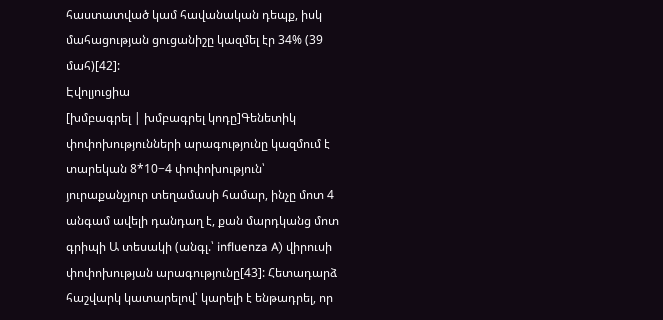հաստատված կամ հավանական դեպք, իսկ մահացության ցուցանիշը կազմել էր 34% (39 մահ)[42]:
Էվոլյուցիա
[խմբագրել | խմբագրել կոդը]Գենետիկ փոփոխությունների արագությունը կազմում է տարեկան 8*10−4 փոփոխություն՝ յուրաքանչյուր տեղամասի համար, ինչը մոտ 4 անգամ ավելի դանդաղ է, քան մարդկանց մոտ գրիպի Ա տեսակի (անգլ.՝ influenza A) վիրուսի փոփոխության արագությունը[43]: Հետադարձ հաշվարկ կատարելով՝ կարելի է ենթադրել, որ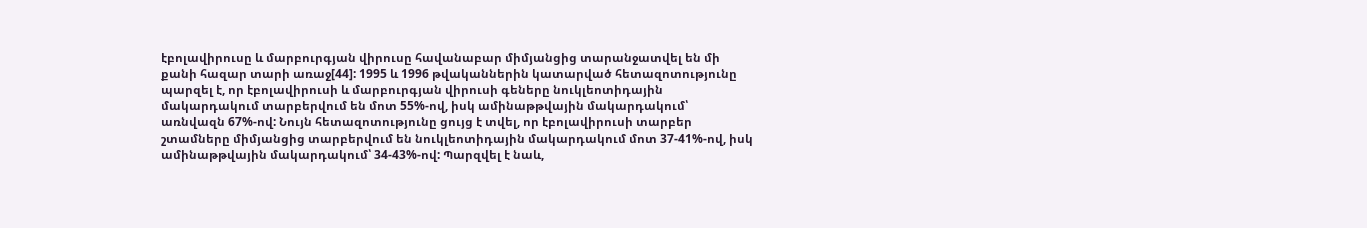էբոլավիրուսը և մարբուրգյան վիրուսը հավանաբար միմյանցից տարանջատվել են մի քանի հազար տարի առաջ[44]: 1995 և 1996 թվականներին կատարված հետազոտությունը պարզել է, որ էբոլավիրուսի և մարբուրգյան վիրուսի գեները նուկլեոտիդային մակարդակում տարբերվում են մոտ 55%-ով, իսկ ամինաթթվային մակարդակում՝ առնվազն 67%-ով: Նույն հետազոտությունը ցույց է տվել, որ էբոլավիրուսի տարբեր շտամները միմյանցից տարբերվում են նուկլեոտիդային մակարդակում մոտ 37-41%-ով, իսկ ամինաթթվային մակարդակում՝ 34-43%-ով: Պարզվել է նաև,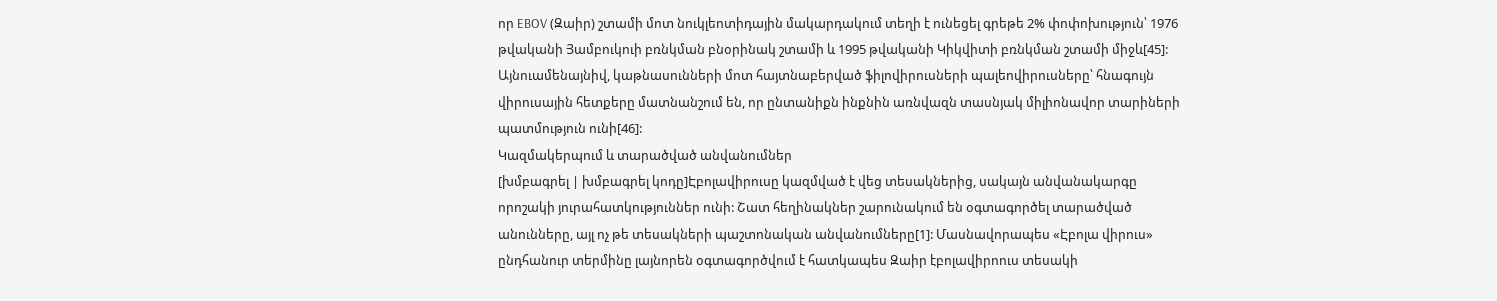որ EBOV (Զաիր) շտամի մոտ նուկլեոտիդային մակարդակում տեղի է ունեցել գրեթե 2% փոփոխություն՝ 1976 թվականի Յամբուկուի բռնկման բնօրինակ շտամի և 1995 թվականի Կիկվիտի բռնկման շտամի միջև[45]: Այնուամենայնիվ, կաթնասունների մոտ հայտնաբերված ֆիլովիրուսների պալեովիրուսները՝ հնագույն վիրուսային հետքերը մատնանշում են, որ ընտանիքն ինքնին առնվազն տասնյակ միլիոնավոր տարիների պատմություն ունի[46]:
Կազմակերպում և տարածված անվանումներ
[խմբագրել | խմբագրել կոդը]Էբոլավիրուսը կազմված է վեց տեսակներից, սակայն անվանակարգը որոշակի յուրահատկություններ ունի: Շատ հեղինակներ շարունակում են օգտագործել տարածված անունները, այլ ոչ թե տեսակների պաշտոնական անվանումները[1]: Մասնավորապես «Էբոլա վիրուս» ընդհանուր տերմինը լայնորեն օգտագործվում է հատկապես Զաիր էբոլավիրոուս տեսակի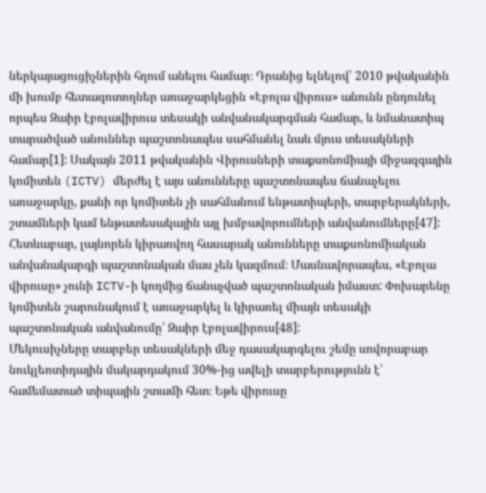ներկայացուցիչներին հղում անելու համար։ Դրանից ելնելով՝ 2010 թվականին մի խումբ հետազոտողներ առաջարկեցին «Էբոլա վիրուս» անունն ընդունել որպես Զաիր էբոլավիրուս տեսակի անվանակարգման համար, և նմանատիպ տարածված անուններ պաշտոնապես սահմանել նաև մյուս տեսակների համար[1]: Սակայն 2011 թվականին Վիրուսների տաքսոնոմիայի միջազգային կոմիտեն (ICTV) մերժել է այս անունները պաշտոնապես ճանաչելու առաջարկը, քանի որ կոմիտեն չի սահմանում ենթատիպերի, տարբերակների, շտամների կամ ենթատեսակային այլ խմբավորումների անվանումները[47]: Հետևաբար, լայնորեն կիրառվող հասարակ անունները տաքսոնոմիական անվանակարգի պաշտոնական մաս չեն կազմում։ Մասնավորապես, «Էբոլա վիրուսը» չունի ICTV-ի կողմից ճանաչված պաշտոնական իմաստ: Փոխարենը կոմիտեն շարունակում է առաջարկել և կիրառել միայն տեսակի պաշտոնական անվանումը՝ Զաիր էբոլավիրուս[48]:
Մեկուսիչները տարբեր տեսակների մեջ դասակարգելու շեմը սովորաբար նուկլեոտիդային մակարդակում 30%-ից ավելի տարբերությունն է՝ համեմատած տիպային շտամի հետ։ Եթե վիրուսը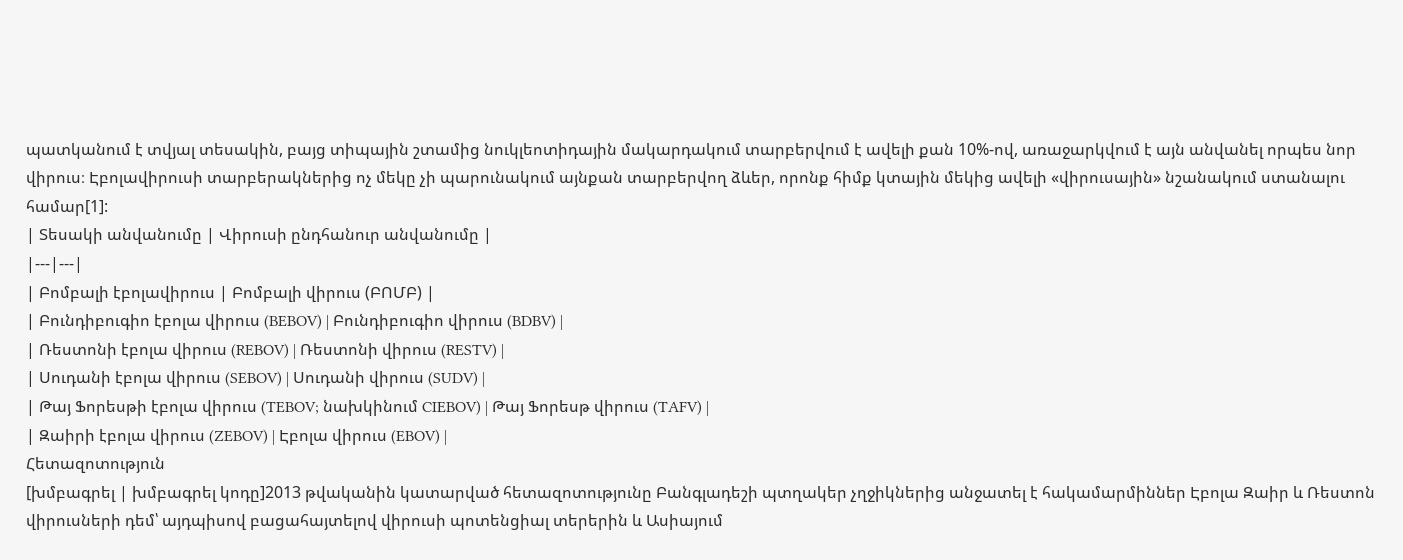պատկանում է տվյալ տեսակին, բայց տիպային շտամից նուկլեոտիդային մակարդակում տարբերվում է ավելի քան 10%-ով, առաջարկվում է այն անվանել որպես նոր վիրուս։ Էբոլավիրուսի տարբերակներից ոչ մեկը չի պարունակում այնքան տարբերվող ձևեր, որոնք հիմք կտային մեկից ավելի «վիրուսային» նշանակում ստանալու համար[1]:
| Տեսակի անվանումը | Վիրուսի ընդհանուր անվանումը |
|---|---|
| Բոմբալի էբոլավիրուս | Բոմբալի վիրուս (ԲՈՄԲ) |
| Բունդիբուգիո էբոլա վիրուս (BEBOV) | Բունդիբուգիո վիրուս (BDBV) |
| Ռեստոնի էբոլա վիրուս (REBOV) | Ռեստոնի վիրուս (RESTV) |
| Սուդանի էբոլա վիրուս (SEBOV) | Սուդանի վիրուս (SUDV) |
| Թայ Ֆորեսթի էբոլա վիրուս (TEBOV; նախկինում CIEBOV) | Թայ Ֆորեսթ վիրուս (TAFV) |
| Զաիրի էբոլա վիրուս (ZEBOV) | Էբոլա վիրուս (EBOV) |
Հետազոտություն
[խմբագրել | խմբագրել կոդը]2013 թվականին կատարված հետազոտությունը Բանգլադեշի պտղակեր չղջիկներից անջատել է հակամարմիններ Էբոլա Զաիր և Ռեստոն վիրուսների դեմ՝ այդպիսով բացահայտելով վիրուսի պոտենցիալ տերերին և Ասիայում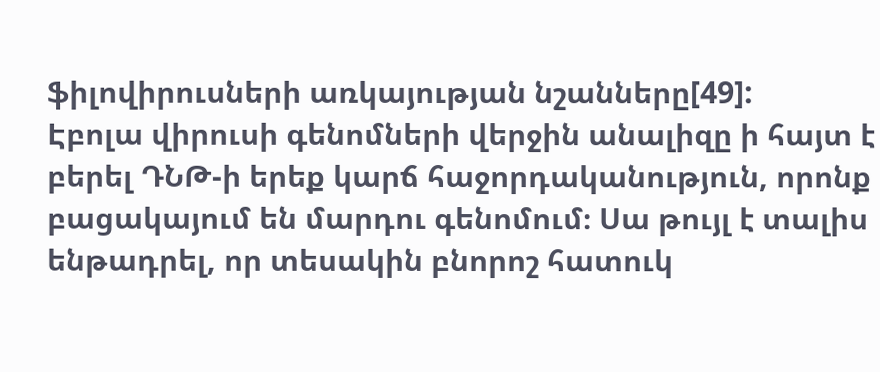ֆիլովիրուսների առկայության նշանները[49]:
Էբոլա վիրուսի գենոմների վերջին անալիզը ի հայտ է բերել ԴՆԹ-ի երեք կարճ հաջորդականություն, որոնք բացակայում են մարդու գենոմում։ Սա թույլ է տալիս ենթադրել, որ տեսակին բնորոշ հատուկ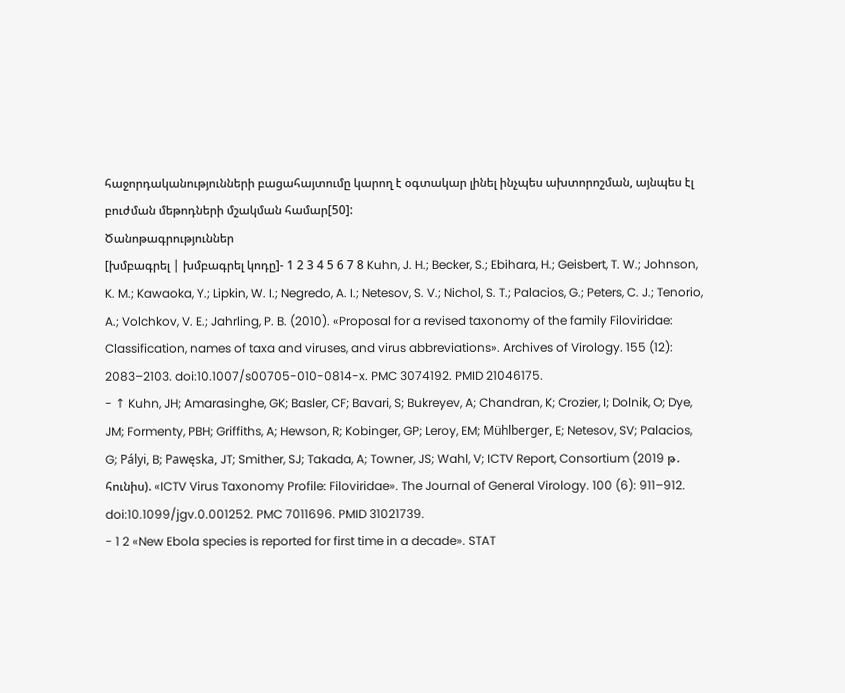հաջորդականությունների բացահայտումը կարող է օգտակար լինել ինչպես ախտորոշման, այնպես էլ բուժման մեթոդների մշակման համար[50]:
Ծանոթագրություններ
[խմբագրել | խմբագրել կոդը]- 1 2 3 4 5 6 7 8 Kuhn, J. H.; Becker, S.; Ebihara, H.; Geisbert, T. W.; Johnson, K. M.; Kawaoka, Y.; Lipkin, W. I.; Negredo, A. I.; Netesov, S. V.; Nichol, S. T.; Palacios, G.; Peters, C. J.; Tenorio, A.; Volchkov, V. E.; Jahrling, P. B. (2010). «Proposal for a revised taxonomy of the family Filoviridae: Classification, names of taxa and viruses, and virus abbreviations». Archives of Virology. 155 (12): 2083–2103. doi:10.1007/s00705-010-0814-x. PMC 3074192. PMID 21046175.
- ↑ Kuhn, JH; Amarasinghe, GK; Basler, CF; Bavari, S; Bukreyev, A; Chandran, K; Crozier, I; Dolnik, O; Dye, JM; Formenty, PBH; Griffiths, A; Hewson, R; Kobinger, GP; Leroy, EM; Mühlberger, E; Netesov, SV; Palacios, G; Pályi, B; Pawęska, JT; Smither, SJ; Takada, A; Towner, JS; Wahl, V; ICTV Report, Consortium (2019 թ․ հունիս). «ICTV Virus Taxonomy Profile: Filoviridae». The Journal of General Virology. 100 (6): 911–912. doi:10.1099/jgv.0.001252. PMC 7011696. PMID 31021739.
- 1 2 «New Ebola species is reported for first time in a decade». STAT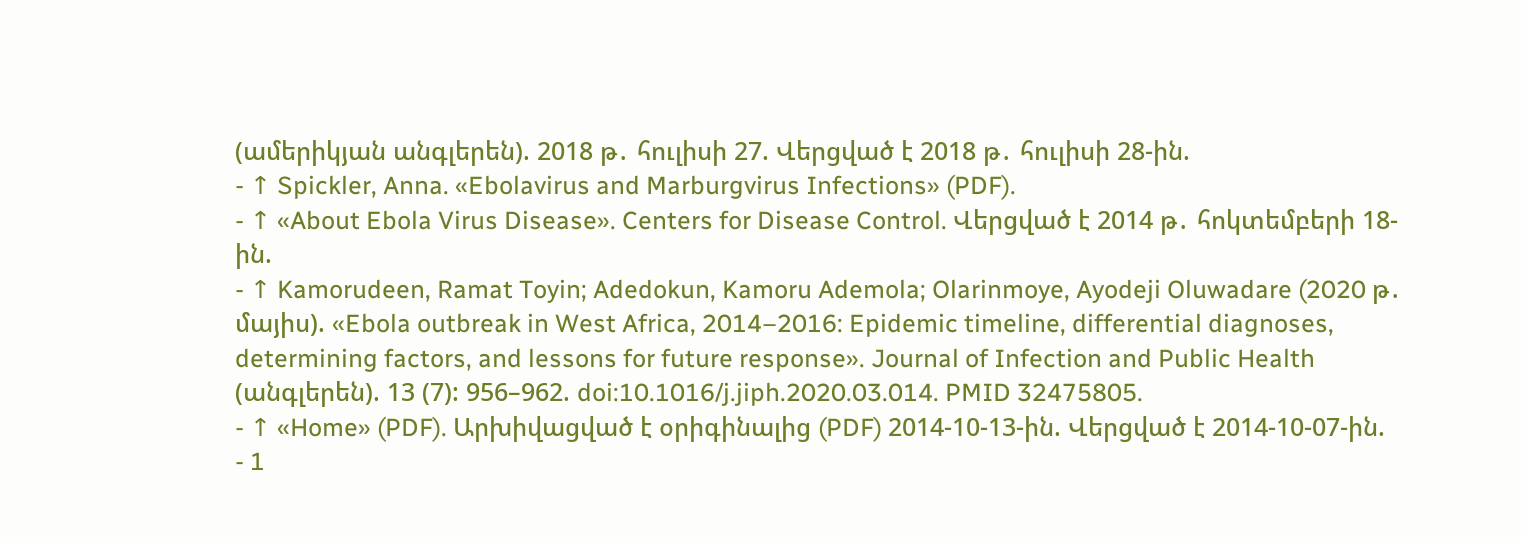(ամերիկյան անգլերեն). 2018 թ․ հուլիսի 27. Վերցված է 2018 թ․ հուլիսի 28-ին.
- ↑ Spickler, Anna. «Ebolavirus and Marburgvirus Infections» (PDF).
- ↑ «About Ebola Virus Disease». Centers for Disease Control. Վերցված է 2014 թ․ հոկտեմբերի 18-ին.
- ↑ Kamorudeen, Ramat Toyin; Adedokun, Kamoru Ademola; Olarinmoye, Ayodeji Oluwadare (2020 թ․ մայիս). «Ebola outbreak in West Africa, 2014–2016: Epidemic timeline, differential diagnoses, determining factors, and lessons for future response». Journal of Infection and Public Health (անգլերեն). 13 (7): 956–962. doi:10.1016/j.jiph.2020.03.014. PMID 32475805.
- ↑ «Home» (PDF). Արխիվացված է օրիգինալից (PDF) 2014-10-13-ին. Վերցված է 2014-10-07-ին.
- 1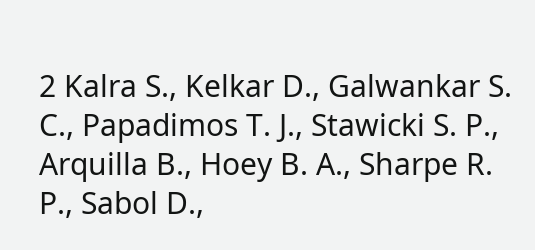2 Kalra S., Kelkar D., Galwankar S. C., Papadimos T. J., Stawicki S. P., Arquilla B., Hoey B. A., Sharpe R. P., Sabol D.,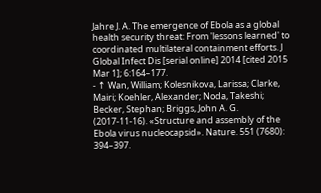Jahre J. A. The emergence of Ebola as a global health security threat: From 'lessons learned' to coordinated multilateral containment efforts. J Global Infect Dis [serial online] 2014 [cited 2015 Mar 1]; 6:164–177.
- ↑ Wan, William; Kolesnikova, Larissa; Clarke, Mairi; Koehler, Alexander; Noda, Takeshi; Becker, Stephan; Briggs, John A. G. (2017-11-16). «Structure and assembly of the Ebola virus nucleocapsid». Nature. 551 (7680): 394–397.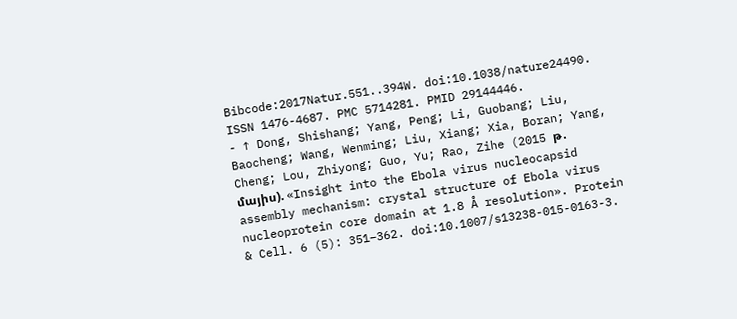Bibcode:2017Natur.551..394W. doi:10.1038/nature24490. ISSN 1476-4687. PMC 5714281. PMID 29144446.
- ↑ Dong, Shishang; Yang, Peng; Li, Guobang; Liu, Baocheng; Wang, Wenming; Liu, Xiang; Xia, Boran; Yang, Cheng; Lou, Zhiyong; Guo, Yu; Rao, Zihe (2015 թ․ մայիս). «Insight into the Ebola virus nucleocapsid assembly mechanism: crystal structure of Ebola virus nucleoprotein core domain at 1.8 Å resolution». Protein & Cell. 6 (5): 351–362. doi:10.1007/s13238-015-0163-3.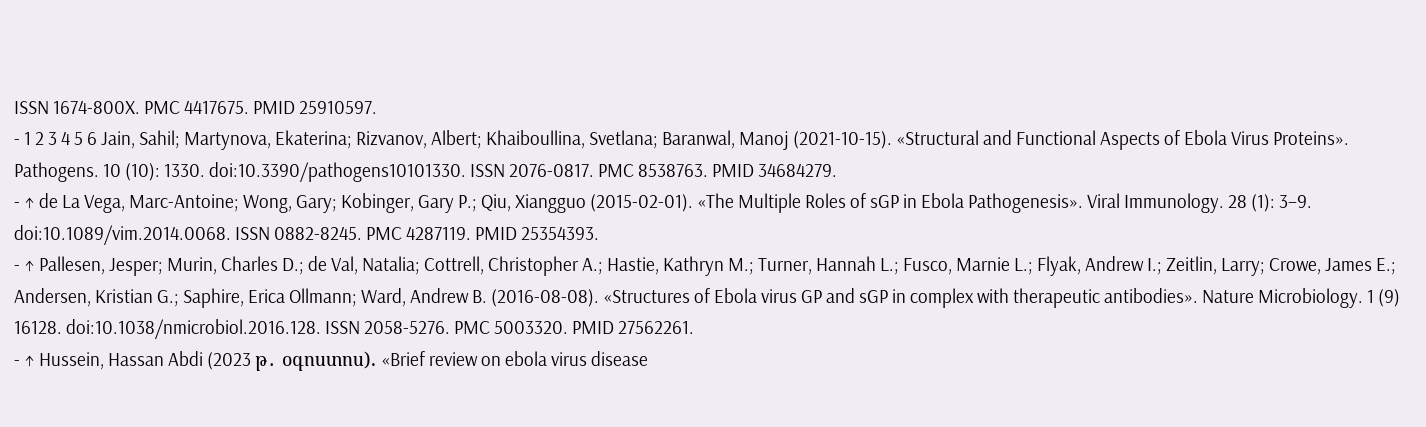ISSN 1674-800X. PMC 4417675. PMID 25910597.
- 1 2 3 4 5 6 Jain, Sahil; Martynova, Ekaterina; Rizvanov, Albert; Khaiboullina, Svetlana; Baranwal, Manoj (2021-10-15). «Structural and Functional Aspects of Ebola Virus Proteins». Pathogens. 10 (10): 1330. doi:10.3390/pathogens10101330. ISSN 2076-0817. PMC 8538763. PMID 34684279.
- ↑ de La Vega, Marc-Antoine; Wong, Gary; Kobinger, Gary P.; Qiu, Xiangguo (2015-02-01). «The Multiple Roles of sGP in Ebola Pathogenesis». Viral Immunology. 28 (1): 3–9. doi:10.1089/vim.2014.0068. ISSN 0882-8245. PMC 4287119. PMID 25354393.
- ↑ Pallesen, Jesper; Murin, Charles D.; de Val, Natalia; Cottrell, Christopher A.; Hastie, Kathryn M.; Turner, Hannah L.; Fusco, Marnie L.; Flyak, Andrew I.; Zeitlin, Larry; Crowe, James E.; Andersen, Kristian G.; Saphire, Erica Ollmann; Ward, Andrew B. (2016-08-08). «Structures of Ebola virus GP and sGP in complex with therapeutic antibodies». Nature Microbiology. 1 (9) 16128. doi:10.1038/nmicrobiol.2016.128. ISSN 2058-5276. PMC 5003320. PMID 27562261.
- ↑ Hussein, Hassan Abdi (2023 թ․ օգոստոս). «Brief review on ebola virus disease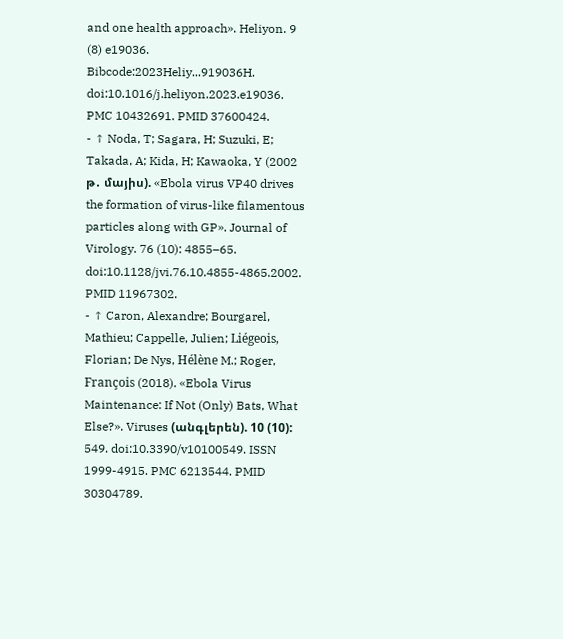and one health approach». Heliyon. 9 (8) e19036. Bibcode:2023Heliy...919036H. doi:10.1016/j.heliyon.2023.e19036. PMC 10432691. PMID 37600424.
- ↑ Noda, T; Sagara, H; Suzuki, E; Takada, A; Kida, H; Kawaoka, Y (2002 թ․ մայիս). «Ebola virus VP40 drives the formation of virus-like filamentous particles along with GP». Journal of Virology. 76 (10): 4855–65. doi:10.1128/jvi.76.10.4855-4865.2002. PMID 11967302.
- ↑ Caron, Alexandre; Bourgarel, Mathieu; Cappelle, Julien; Liégeois, Florian; De Nys, Hélène M.; Roger, François (2018). «Ebola Virus Maintenance: If Not (Only) Bats, What Else?». Viruses (անգլերեն). 10 (10): 549. doi:10.3390/v10100549. ISSN 1999-4915. PMC 6213544. PMID 30304789.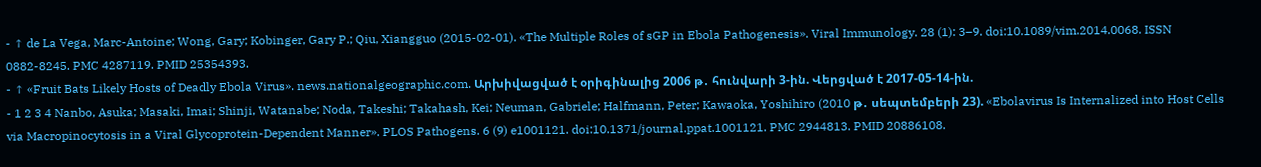- ↑ de La Vega, Marc-Antoine; Wong, Gary; Kobinger, Gary P.; Qiu, Xiangguo (2015-02-01). «The Multiple Roles of sGP in Ebola Pathogenesis». Viral Immunology. 28 (1): 3–9. doi:10.1089/vim.2014.0068. ISSN 0882-8245. PMC 4287119. PMID 25354393.
- ↑ «Fruit Bats Likely Hosts of Deadly Ebola Virus». news.nationalgeographic.com. Արխիվացված է օրիգինալից 2006 թ․ հունվարի 3-ին. Վերցված է 2017-05-14-ին.
- 1 2 3 4 Nanbo, Asuka; Masaki, Imai; Shinji, Watanabe; Noda, Takeshi; Takahash, Kei; Neuman, Gabriele; Halfmann, Peter; Kawaoka, Yoshihiro (2010 թ․ սեպտեմբերի 23). «Ebolavirus Is Internalized into Host Cells via Macropinocytosis in a Viral Glycoprotein-Dependent Manner». PLOS Pathogens. 6 (9) e1001121. doi:10.1371/journal.ppat.1001121. PMC 2944813. PMID 20886108.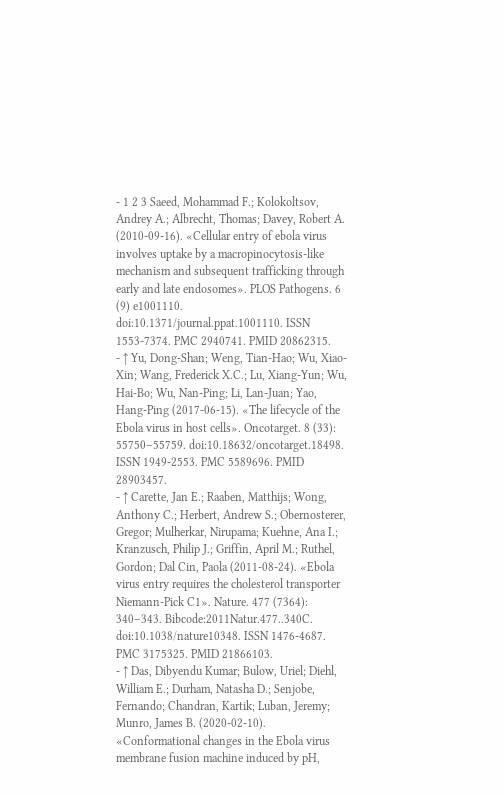- 1 2 3 Saeed, Mohammad F.; Kolokoltsov, Andrey A.; Albrecht, Thomas; Davey, Robert A. (2010-09-16). «Cellular entry of ebola virus involves uptake by a macropinocytosis-like mechanism and subsequent trafficking through early and late endosomes». PLOS Pathogens. 6 (9) e1001110. doi:10.1371/journal.ppat.1001110. ISSN 1553-7374. PMC 2940741. PMID 20862315.
- ↑ Yu, Dong-Shan; Weng, Tian-Hao; Wu, Xiao-Xin; Wang, Frederick X.C.; Lu, Xiang-Yun; Wu, Hai-Bo; Wu, Nan-Ping; Li, Lan-Juan; Yao, Hang-Ping (2017-06-15). «The lifecycle of the Ebola virus in host cells». Oncotarget. 8 (33): 55750–55759. doi:10.18632/oncotarget.18498. ISSN 1949-2553. PMC 5589696. PMID 28903457.
- ↑ Carette, Jan E.; Raaben, Matthijs; Wong, Anthony C.; Herbert, Andrew S.; Obernosterer, Gregor; Mulherkar, Nirupama; Kuehne, Ana I.; Kranzusch, Philip J.; Griffin, April M.; Ruthel, Gordon; Dal Cin, Paola (2011-08-24). «Ebola virus entry requires the cholesterol transporter Niemann-Pick C1». Nature. 477 (7364): 340–343. Bibcode:2011Natur.477..340C. doi:10.1038/nature10348. ISSN 1476-4687. PMC 3175325. PMID 21866103.
- ↑ Das, Dibyendu Kumar; Bulow, Uriel; Diehl, William E.; Durham, Natasha D.; Senjobe, Fernando; Chandran, Kartik; Luban, Jeremy; Munro, James B. (2020-02-10). «Conformational changes in the Ebola virus membrane fusion machine induced by pH,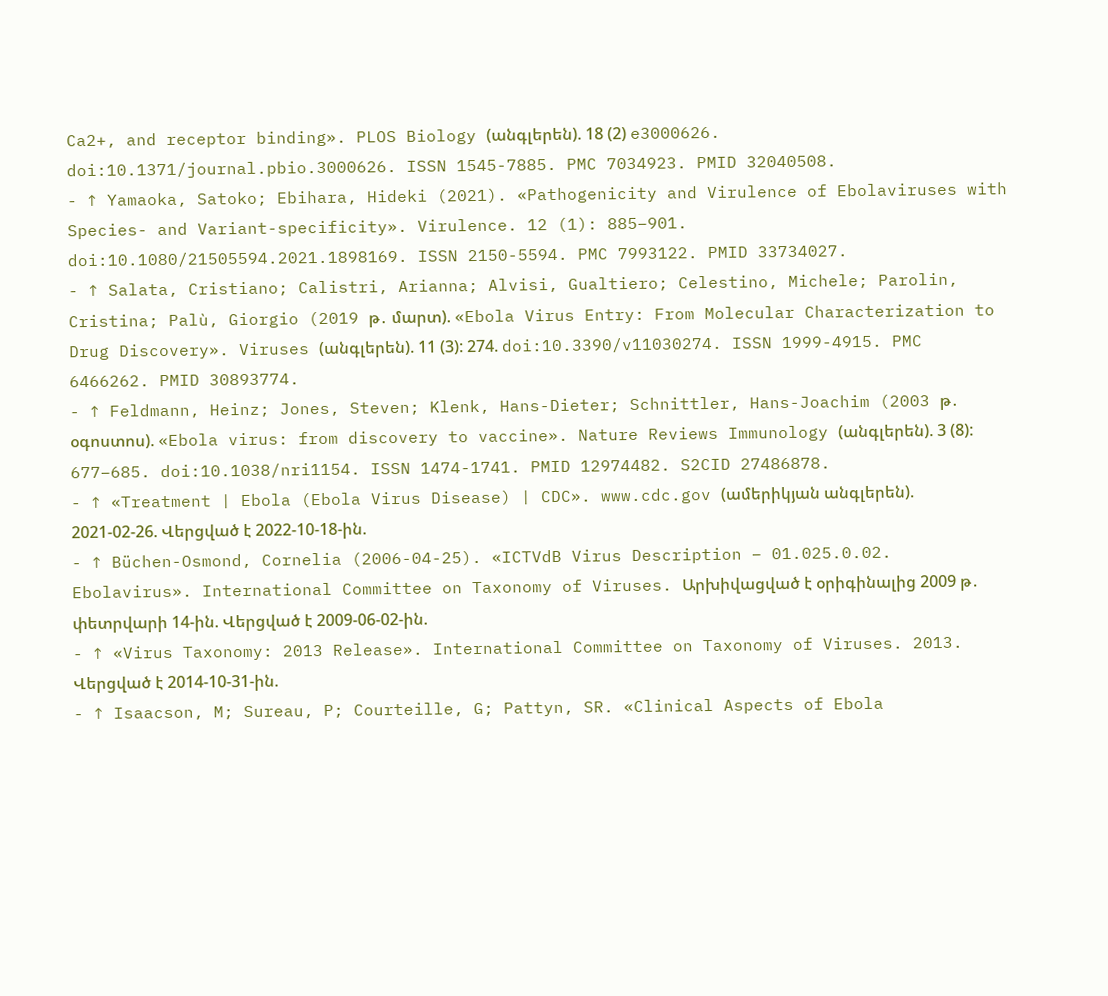Ca2+, and receptor binding». PLOS Biology (անգլերեն). 18 (2) e3000626. doi:10.1371/journal.pbio.3000626. ISSN 1545-7885. PMC 7034923. PMID 32040508.
- ↑ Yamaoka, Satoko; Ebihara, Hideki (2021). «Pathogenicity and Virulence of Ebolaviruses with Species- and Variant-specificity». Virulence. 12 (1): 885–901. doi:10.1080/21505594.2021.1898169. ISSN 2150-5594. PMC 7993122. PMID 33734027.
- ↑ Salata, Cristiano; Calistri, Arianna; Alvisi, Gualtiero; Celestino, Michele; Parolin, Cristina; Palù, Giorgio (2019 թ․ մարտ). «Ebola Virus Entry: From Molecular Characterization to Drug Discovery». Viruses (անգլերեն). 11 (3): 274. doi:10.3390/v11030274. ISSN 1999-4915. PMC 6466262. PMID 30893774.
- ↑ Feldmann, Heinz; Jones, Steven; Klenk, Hans-Dieter; Schnittler, Hans-Joachim (2003 թ․ օգոստոս). «Ebola virus: from discovery to vaccine». Nature Reviews Immunology (անգլերեն). 3 (8): 677–685. doi:10.1038/nri1154. ISSN 1474-1741. PMID 12974482. S2CID 27486878.
- ↑ «Treatment | Ebola (Ebola Virus Disease) | CDC». www.cdc.gov (ամերիկյան անգլերեն). 2021-02-26. Վերցված է 2022-10-18-ին.
- ↑ Büchen-Osmond, Cornelia (2006-04-25). «ICTVdB Virus Description – 01.025.0.02. Ebolavirus». International Committee on Taxonomy of Viruses. Արխիվացված է օրիգինալից 2009 թ․ փետրվարի 14-ին. Վերցված է 2009-06-02-ին.
- ↑ «Virus Taxonomy: 2013 Release». International Committee on Taxonomy of Viruses. 2013. Վերցված է 2014-10-31-ին.
- ↑ Isaacson, M; Sureau, P; Courteille, G; Pattyn, SR. «Clinical Aspects of Ebola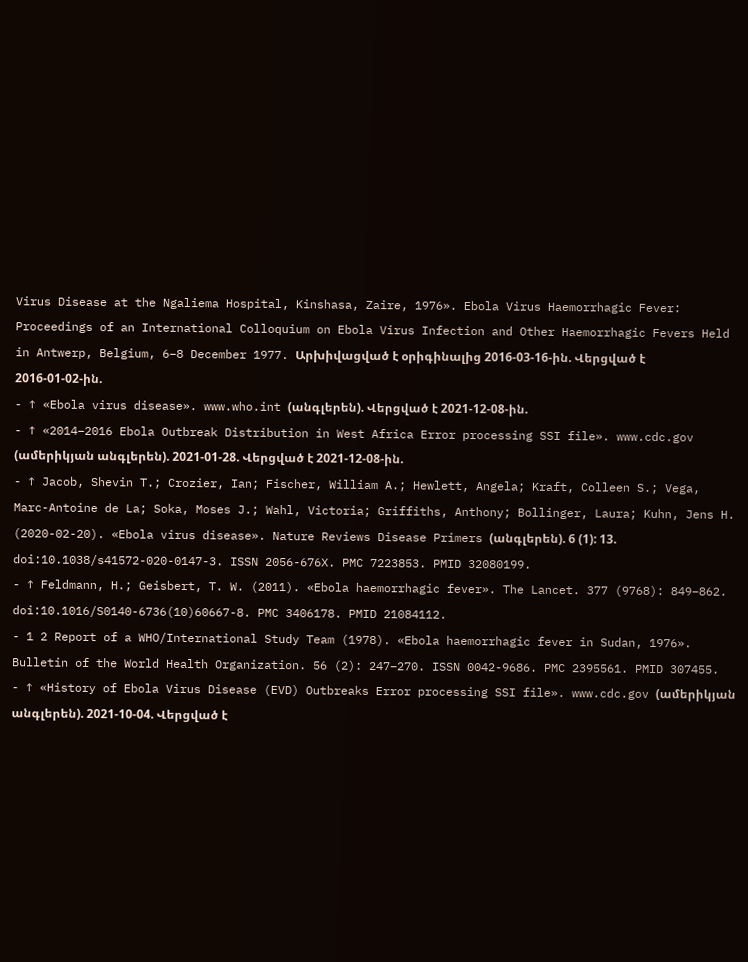Virus Disease at the Ngaliema Hospital, Kinshasa, Zaire, 1976». Ebola Virus Haemorrhagic Fever: Proceedings of an International Colloquium on Ebola Virus Infection and Other Haemorrhagic Fevers Held in Antwerp, Belgium, 6–8 December 1977. Արխիվացված է օրիգինալից 2016-03-16-ին. Վերցված է 2016-01-02-ին.
- ↑ «Ebola virus disease». www.who.int (անգլերեն). Վերցված է 2021-12-08-ին.
- ↑ «2014–2016 Ebola Outbreak Distribution in West Africa Error processing SSI file». www.cdc.gov (ամերիկյան անգլերեն). 2021-01-28. Վերցված է 2021-12-08-ին.
- ↑ Jacob, Shevin T.; Crozier, Ian; Fischer, William A.; Hewlett, Angela; Kraft, Colleen S.; Vega, Marc-Antoine de La; Soka, Moses J.; Wahl, Victoria; Griffiths, Anthony; Bollinger, Laura; Kuhn, Jens H. (2020-02-20). «Ebola virus disease». Nature Reviews Disease Primers (անգլերեն). 6 (1): 13. doi:10.1038/s41572-020-0147-3. ISSN 2056-676X. PMC 7223853. PMID 32080199.
- ↑ Feldmann, H.; Geisbert, T. W. (2011). «Ebola haemorrhagic fever». The Lancet. 377 (9768): 849–862. doi:10.1016/S0140-6736(10)60667-8. PMC 3406178. PMID 21084112.
- 1 2 Report of a WHO/International Study Team (1978). «Ebola haemorrhagic fever in Sudan, 1976». Bulletin of the World Health Organization. 56 (2): 247–270. ISSN 0042-9686. PMC 2395561. PMID 307455.
- ↑ «History of Ebola Virus Disease (EVD) Outbreaks Error processing SSI file». www.cdc.gov (ամերիկյան անգլերեն). 2021-10-04. Վերցված է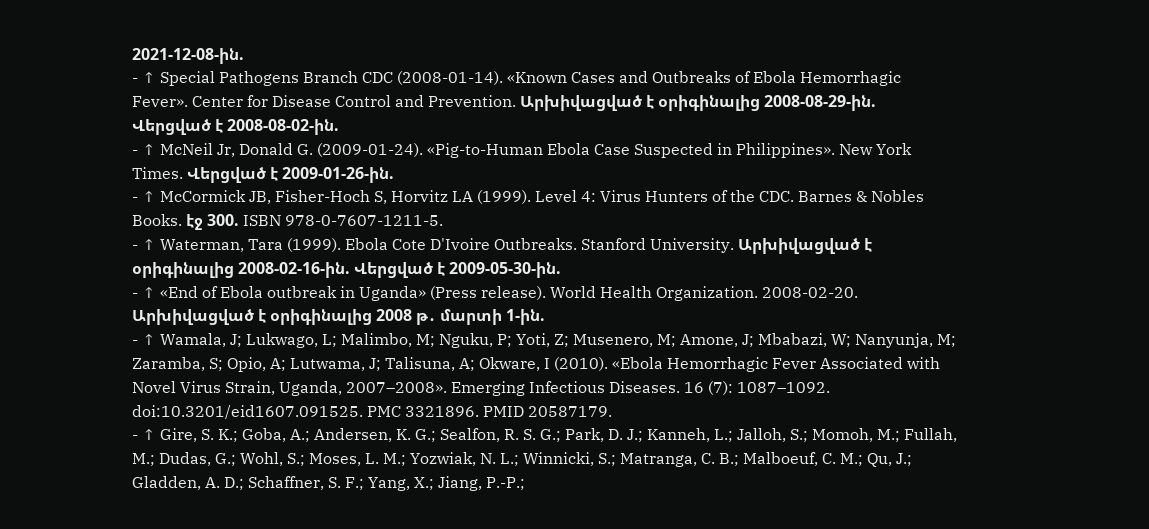2021-12-08-ին.
- ↑ Special Pathogens Branch CDC (2008-01-14). «Known Cases and Outbreaks of Ebola Hemorrhagic Fever». Center for Disease Control and Prevention. Արխիվացված է օրիգինալից 2008-08-29-ին. Վերցված է 2008-08-02-ին.
- ↑ McNeil Jr, Donald G. (2009-01-24). «Pig-to-Human Ebola Case Suspected in Philippines». New York Times. Վերցված է 2009-01-26-ին.
- ↑ McCormick JB, Fisher-Hoch S, Horvitz LA (1999). Level 4: Virus Hunters of the CDC. Barnes & Nobles Books. էջ 300. ISBN 978-0-7607-1211-5.
- ↑ Waterman, Tara (1999). Ebola Cote D'Ivoire Outbreaks. Stanford University. Արխիվացված է օրիգինալից 2008-02-16-ին. Վերցված է 2009-05-30-ին.
- ↑ «End of Ebola outbreak in Uganda» (Press release). World Health Organization. 2008-02-20. Արխիվացված է օրիգինալից 2008 թ․ մարտի 1-ին.
- ↑ Wamala, J; Lukwago, L; Malimbo, M; Nguku, P; Yoti, Z; Musenero, M; Amone, J; Mbabazi, W; Nanyunja, M; Zaramba, S; Opio, A; Lutwama, J; Talisuna, A; Okware, I (2010). «Ebola Hemorrhagic Fever Associated with Novel Virus Strain, Uganda, 2007–2008». Emerging Infectious Diseases. 16 (7): 1087–1092. doi:10.3201/eid1607.091525. PMC 3321896. PMID 20587179.
- ↑ Gire, S. K.; Goba, A.; Andersen, K. G.; Sealfon, R. S. G.; Park, D. J.; Kanneh, L.; Jalloh, S.; Momoh, M.; Fullah, M.; Dudas, G.; Wohl, S.; Moses, L. M.; Yozwiak, N. L.; Winnicki, S.; Matranga, C. B.; Malboeuf, C. M.; Qu, J.; Gladden, A. D.; Schaffner, S. F.; Yang, X.; Jiang, P.-P.;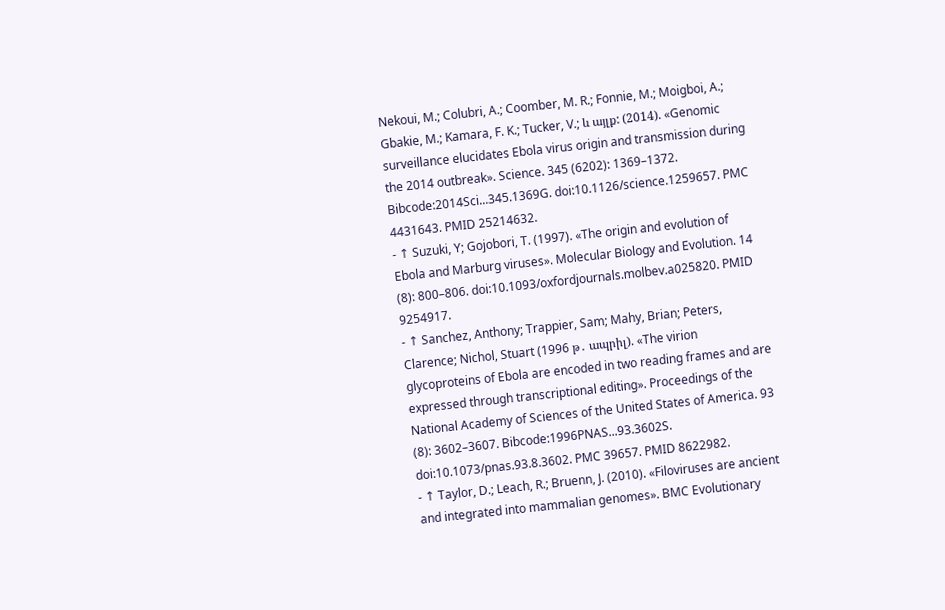Nekoui, M.; Colubri, A.; Coomber, M. R.; Fonnie, M.; Moigboi, A.; Gbakie, M.; Kamara, F. K.; Tucker, V.; և այլք: (2014). «Genomic surveillance elucidates Ebola virus origin and transmission during the 2014 outbreak». Science. 345 (6202): 1369–1372. Bibcode:2014Sci...345.1369G. doi:10.1126/science.1259657. PMC 4431643. PMID 25214632.
- ↑ Suzuki, Y; Gojobori, T. (1997). «The origin and evolution of Ebola and Marburg viruses». Molecular Biology and Evolution. 14 (8): 800–806. doi:10.1093/oxfordjournals.molbev.a025820. PMID 9254917.
- ↑ Sanchez, Anthony; Trappier, Sam; Mahy, Brian; Peters, Clarence; Nichol, Stuart (1996 թ․ ապրիլ). «The virion glycoproteins of Ebola are encoded in two reading frames and are expressed through transcriptional editing». Proceedings of the National Academy of Sciences of the United States of America. 93 (8): 3602–3607. Bibcode:1996PNAS...93.3602S. doi:10.1073/pnas.93.8.3602. PMC 39657. PMID 8622982.
- ↑ Taylor, D.; Leach, R.; Bruenn, J. (2010). «Filoviruses are ancient and integrated into mammalian genomes». BMC Evolutionary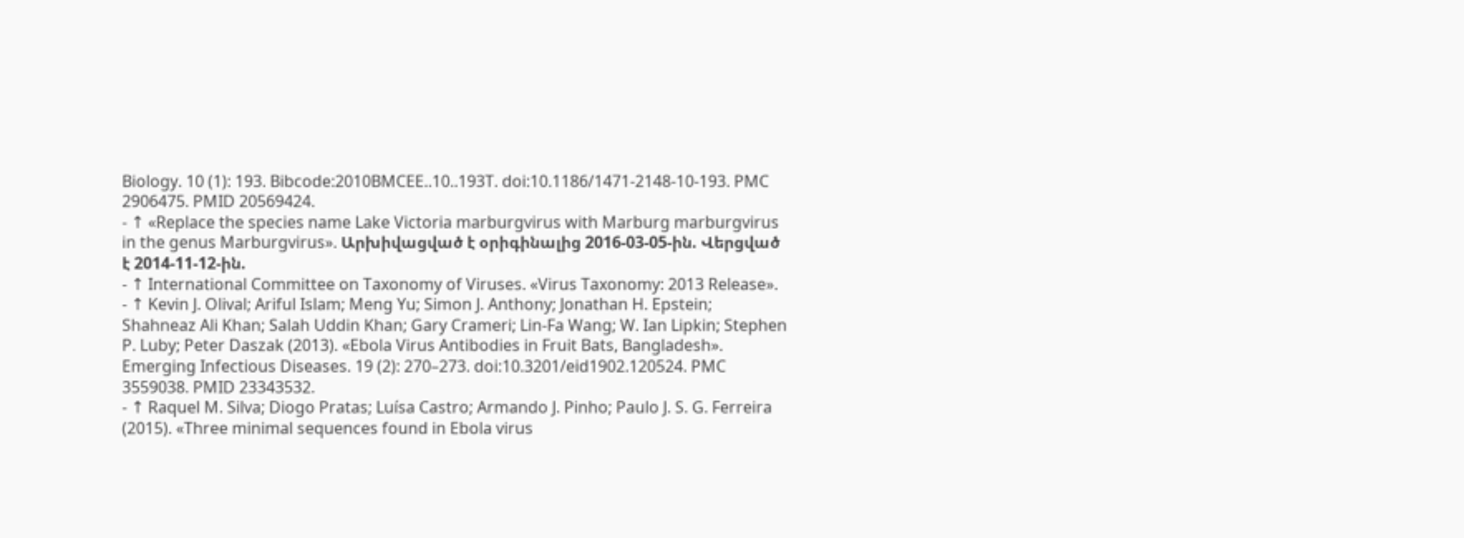Biology. 10 (1): 193. Bibcode:2010BMCEE..10..193T. doi:10.1186/1471-2148-10-193. PMC 2906475. PMID 20569424.
- ↑ «Replace the species name Lake Victoria marburgvirus with Marburg marburgvirus in the genus Marburgvirus». Արխիվացված է օրիգինալից 2016-03-05-ին. Վերցված է 2014-11-12-ին.
- ↑ International Committee on Taxonomy of Viruses. «Virus Taxonomy: 2013 Release».
- ↑ Kevin J. Olival; Ariful Islam; Meng Yu; Simon J. Anthony; Jonathan H. Epstein; Shahneaz Ali Khan; Salah Uddin Khan; Gary Crameri; Lin-Fa Wang; W. Ian Lipkin; Stephen P. Luby; Peter Daszak (2013). «Ebola Virus Antibodies in Fruit Bats, Bangladesh». Emerging Infectious Diseases. 19 (2): 270–273. doi:10.3201/eid1902.120524. PMC 3559038. PMID 23343532.
- ↑ Raquel M. Silva; Diogo Pratas; Luísa Castro; Armando J. Pinho; Paulo J. S. G. Ferreira (2015). «Three minimal sequences found in Ebola virus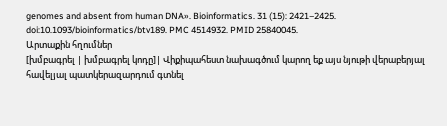genomes and absent from human DNA». Bioinformatics. 31 (15): 2421–2425. doi:10.1093/bioinformatics/btv189. PMC 4514932. PMID 25840045.
Արտաքին հղումներ
[խմբագրել | խմբագրել կոդը]| Վիքիպահեստ նախագծում կարող եք այս նյութի վերաբերյալ հավելյալ պատկերազարդում գտնել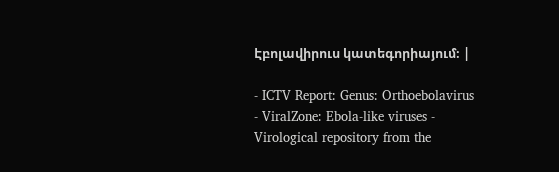Էբոլավիրուս կատեգորիայում։ |

- ICTV Report: Genus: Orthoebolavirus
- ViralZone: Ebola-like viruses - Virological repository from the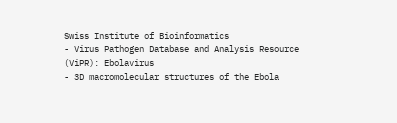Swiss Institute of Bioinformatics
- Virus Pathogen Database and Analysis Resource (ViPR): Ebolavirus
- 3D macromolecular structures of the Ebola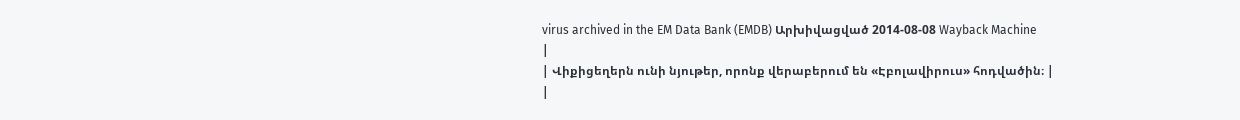virus archived in the EM Data Bank (EMDB) Արխիվացված 2014-08-08 Wayback Machine
|
| Վիքիցեղերն ունի նյութեր, որոնք վերաբերում են «Էբոլավիրուս» հոդվածին։ |
|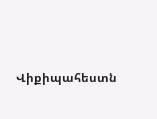Վիքիպահեստն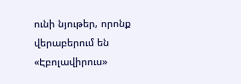ունի նյութեր, որոնք վերաբերում են «Էբոլավիրուս»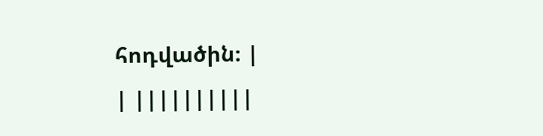հոդվածին։ |
| ||||||||||